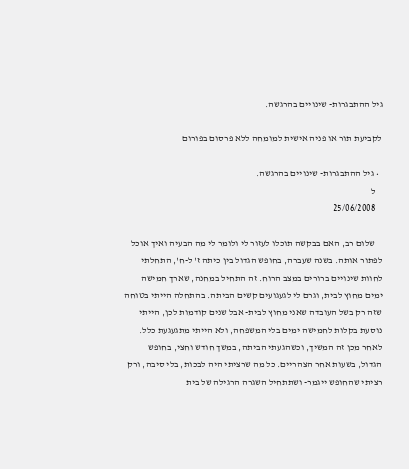גיל ההתבגרות- שינויים בהרגשה.

לקביעת תור או פניה אישית למומחה ללא פרסום בפורום

  • גיל ההתבגרות- שינויים בהרגשה.
    ל
    25/06/2008

    שלום רב, האם בבקשה תוכלו לעזור לי ולומר לי מה הבעיה ואיך אוכל לפתור אותה. בשנה שעברה, בחופש הגדול בין כיתה ז' ל-ח', התחלתי לחוות שינויים ברורים במצב הרוח. זה התחיל במחנה, שארך חמישה ימים מחוץ לבית, וגרם לי לגעגועים קשים הביתה. בהתחלה הייתי בטוחה שזה רק בשל העובדה שאני מחוץ לבית- אבל שנים קודמות לכן, הייתי נוסעת בקלות לחמישה ימים בלי המשפחה, ולא הייתי מתגעגעת כלל. לאחר מכן זה המשיך, וכשהגעתי הביתה, במשך חודש וחצי, בחופש הגדול, בשעות אחר הצהריים. כל מה שרציתי היה לבכות, בלי סיבה, ורק רציתי שהחופש ייגמר- ושתתחיל השגרה הרגילה של בית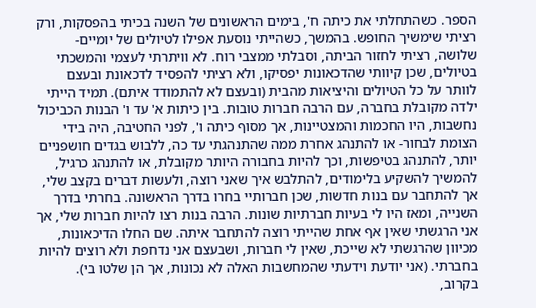הספר. כשהתחלתי את כיתה ח', בימים הראשונים של השנה בכיתי בהפסקות, ורק רציתי שימשיך החופש. בהמשך, כשהייתי נוסעת אפילו לטיולים של יומיים-שלושה, רציתי לחזור הביתה, וסבלתי ממצבי רוח. לא וויתרתי לעצמי והמשכתי בטיולים, שכן קיוותי שהדכאונות יפסיקו, ולא רציתי להפסיד לדכאונת ובעצם לוותר על כל הטיולים והיציאות מהבית (ובעצם לא להתמודד איתם). תמיד הייתי ילדה מקובלת בחברה, עם הרבה חברות טובות. בין כיתות א' עד ו' הבנות הכביכול נחשבות, היו החכמות והמצטיינות, אך מסוף כיתה ו', לפני החטיבה, היה בידי הצומת לבחור- או להתנהג אחרת ממה שהתנהגתי עד כה, ללבוש בגדים חושפניים יותר, להתנהג בטיפשות, וכך להיות בחבורה היותר מקובלת, או להתנהג כרגיל, להמשיך להשקיע בלימודים, להתלבש איך שאני רוצה, ולעשות דברים בקצב שלי, אך להתחבר עם בנות חדשות, שכן חברותיי בחרו בדרך הראשונה. בחרתי בדרך השנייה, ומאז היו לי בעיות חברתיות שונות. הרבה בנות רצו להיות חברות שלי, אך אני הרגשתי שאין אף אחת שהייתי רוצה להתחבר איתה. שם החלו הדיכאונות, מכיוון שהרגשתי לא שייכת, שאין לי חברות, ושבעצם אני נדחפת ולא רוצים להיות בחברתי. (אני יודעת וידעתי שהמחשבות האלה לא נכונות, אך הן שלטו בי). בקרוב,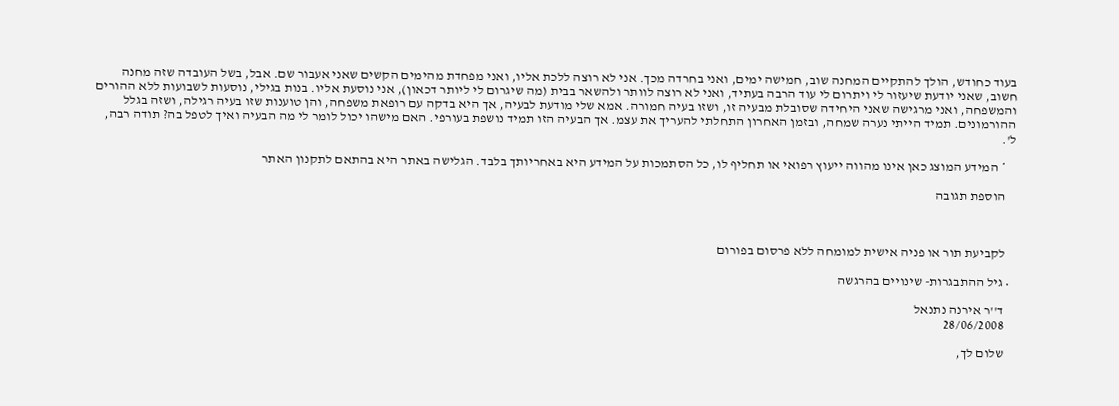בעוד כחודש, הולך להתקיים המחנה שוב, חמישה ימים, ואני בחרדה מכך. אני לא רוצה ללכת אליו, ואני מפחדת מהימים הקשים שאני אעבור שם. אבל, בשל העובדה שזה מחנה חשוב, שאני יודעת שיעזור לי ויתרום לי עוד הרבה בעתיד, ואני לא רוצה לוותר ולהשאר בבית (מה שיגרום לי ליותר דכאון), אני נוסעת אליו. בנות בגילי, נוסעות לשבועות ללא ההורים והמשפחה, ואני מרגישה שאני היחידה שסובלת מבעיה זו, ושזו בעיה חמורה. אמא שלי מודעת לבעיה, אך היא בדקה עם רופאת משפחה, והן טוענות שזו בעיה רגילה, ושזה בגלל ההורמונים. תמיד הייתי נערה שמחה, ובזמן האחרון התחלתי להעריך את עצמ. אך הבעיה הזו תמיד נושפת בעורפי. האם מישהו יכול לומר לי מה הבעיה ואיך לטפל בה? תודה רבה, ל'.

    * המידע המוצג כאן אינו מהווה ייעוץ רפואי או תחליף לו, כל הסתמכות על המידע היא באחריותך בלבד. הגלישה באתר היא בהתאם לתקנון האתר

    הוספת תגובה



    לקביעת תור או פניה אישית למומחה ללא פרסום בפורום

  • גיל ההתבגרות- שינויים בהרגשה

    ד''ר אירנה נתנאל
    28/06/2008

    שלום לך,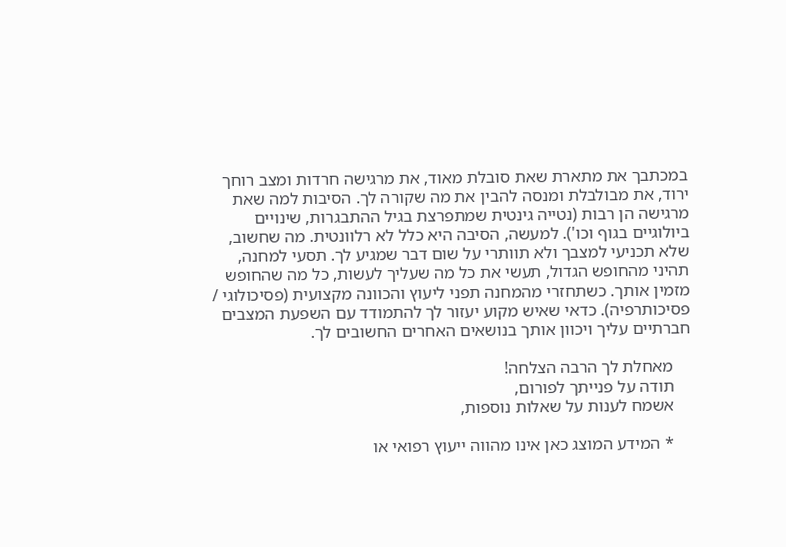במכתבך את מתארת שאת סובלת מאוד, את מרגישה חרדות ומצב רוחך ירוד, את מבולבלת ומנסה להבין את מה שקורה לך. הסיבות למה שאת מרגישה הן רבות (נטייה גינטית שמתפרצת בגיל ההתבגרות, שינויים ביולוגיים בגוף וכו'). למעשה, הסיבה היא כלל לא רלוונטית. מה שחשוב, שלא תכניעי למצבך ולא תוותרי על שום דבר שמגיע לך. תסעי למחנה, תהיני מהחופש הגדול, תעשי את כל מה שעליך לעשות, כל מה שהחופש מזמין אותך. כשתחזרי מהמחנה תפני ליעוץ והכוונה מקצועית (פסיכולוגי / פסיכותרפיה). כדאי שאיש מקוע יעזור לך להתמודד עם השפעת המצבים חברתיים עליך ויכוון אותך בנושאים האחרים החשובים לך.

    מאחלת לך הרבה הצלחה!
    תודה על פנייתך לפורום,
    אשמח לענות על שאלות נוספות,

    * המידע המוצג כאן אינו מהווה ייעוץ רפואי או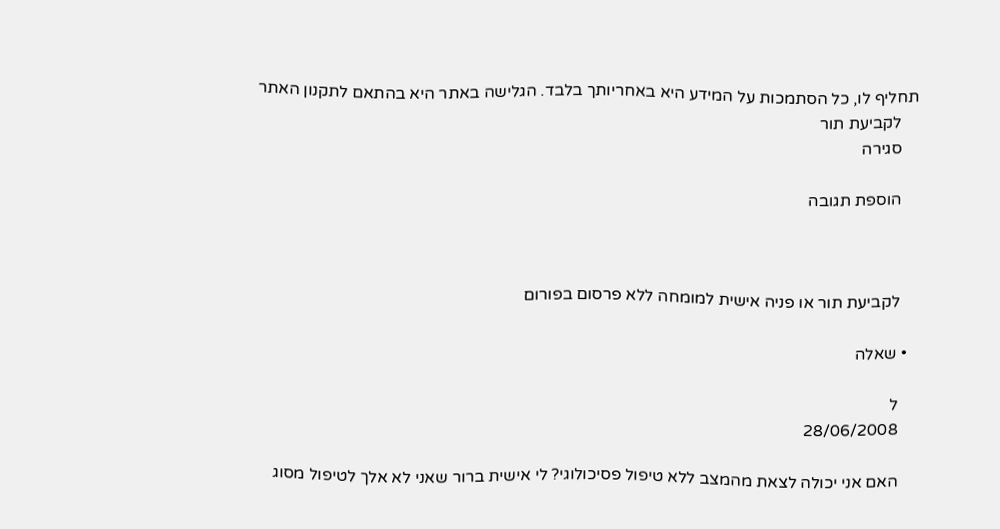תחליף לו, כל הסתמכות על המידע היא באחריותך בלבד. הגלישה באתר היא בהתאם לתקנון האתר
    לקביעת תור
    סגירה

    הוספת תגובה



    לקביעת תור או פניה אישית למומחה ללא פרסום בפורום

  • שאלה

    ל
    28/06/2008

    האם אני יכולה לצאת מהמצב ללא טיפול פסיכולוגי? לי אישית ברור שאני לא אלך לטיפול מסוג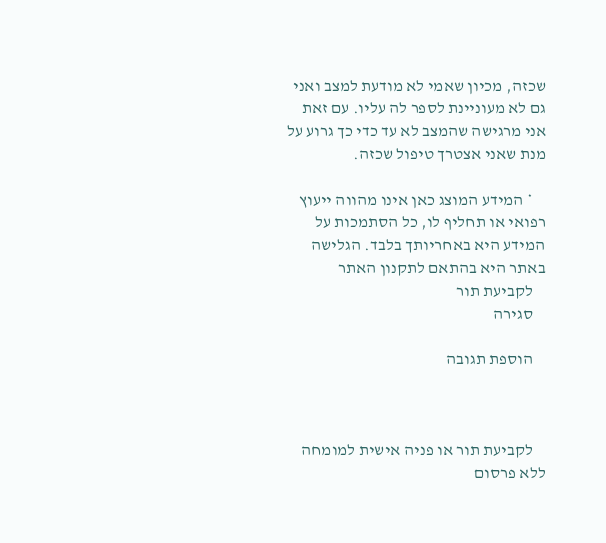שכזה, מכיון שאמי לא מודעת למצב ואני גם לא מעוניינת לספר לה עליו. עם זאת אני מרגישה שהמצב לא עד כדי כך גרוע על מנת שאני אצטרך טיפול שכזה.

    * המידע המוצג כאן אינו מהווה ייעוץ רפואי או תחליף לו, כל הסתמכות על המידע היא באחריותך בלבד. הגלישה באתר היא בהתאם לתקנון האתר
    לקביעת תור
    סגירה

    הוספת תגובה



    לקביעת תור או פניה אישית למומחה ללא פרסום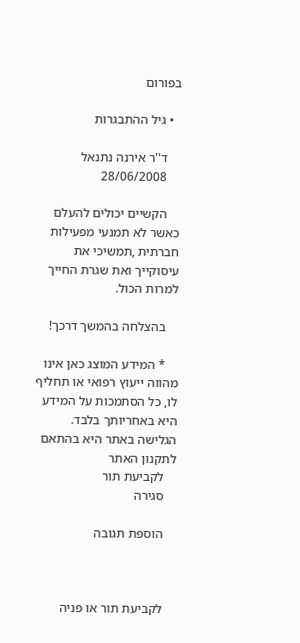בפורום

  • גיל ההתבגרות

    ד''ר אירנה נתנאל
    28/06/2008

    הקשיים יכולים להעלם כאשר לא תמנעי מפעילות חברתית ,תמשיכי את עיסוקייך ואת שגרת החייך למרות הכול.

    בהצלחה בהמשך דרכך!

    * המידע המוצג כאן אינו מהווה ייעוץ רפואי או תחליף לו, כל הסתמכות על המידע היא באחריותך בלבד. הגלישה באתר היא בהתאם לתקנון האתר
    לקביעת תור
    סגירה

    הוספת תגובה



    לקביעת תור או פניה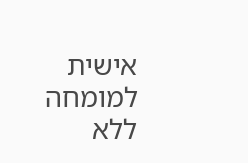אישית למומחה ללא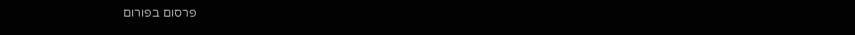פרסום בפורום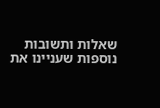שאלות ותשובות נוספות שעניינו את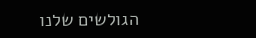הגולשים שלנו